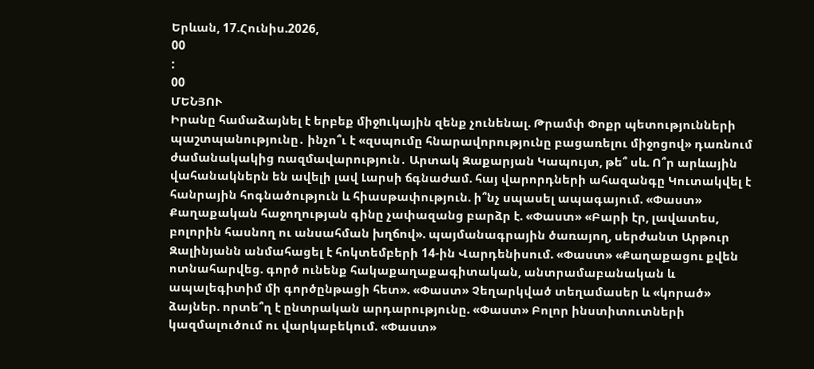Երևան, 17.Հունիս.2026,
00
:
00
ՄԵՆՅՈՒ
Իրանը համաձայնել է երբեք միջnւկային զենք չունենալ. Թրամփ Փոքր պետությունների պաշտպանությունը․ ինչո՞ւ է «զսպումը հնարավորությունը բացառելու միջոցով» դառնում ժամանակակից ռազմավարություն․ Արտակ Զաքարյան Կապույտ, թե՞ սև. Ո՞ր արևային վահանակներն են ավելի լավ Լարսի ճգնաժամ. հայ վարորդների ահազանգը Կուտակվել է հանրային հոգնածություն և հիասթափություն. ի՞նչ սպասել ապագայում. «Փաստ» Քաղաքական հաջողության գինը չափազանց բարձր է. «Փաստ» «Բարի էր, լավատես, բոլորին հասնող ու անսահման խղճով». պայմանագրային ծառայող, սերժանտ Արթուր Զալինյանն անմահացել է հոկտեմբերի 14-ին Վարդենիսում. «Փաստ» «Քաղաքացու քվեն ոտնահարվեց. գործ ունենք հակաքաղաքագիտական, անտրամաբանական և ապալեգիտիմ մի գործընթացի հետ». «Փաստ» Չեղարկված տեղամասեր և «կորած» ձայներ. որտե՞ղ է ընտրական արդարությունը. «Փաստ» Բոլոր ինստիտուտների կազմալուծում ու վարկաբեկում. «Փաստ»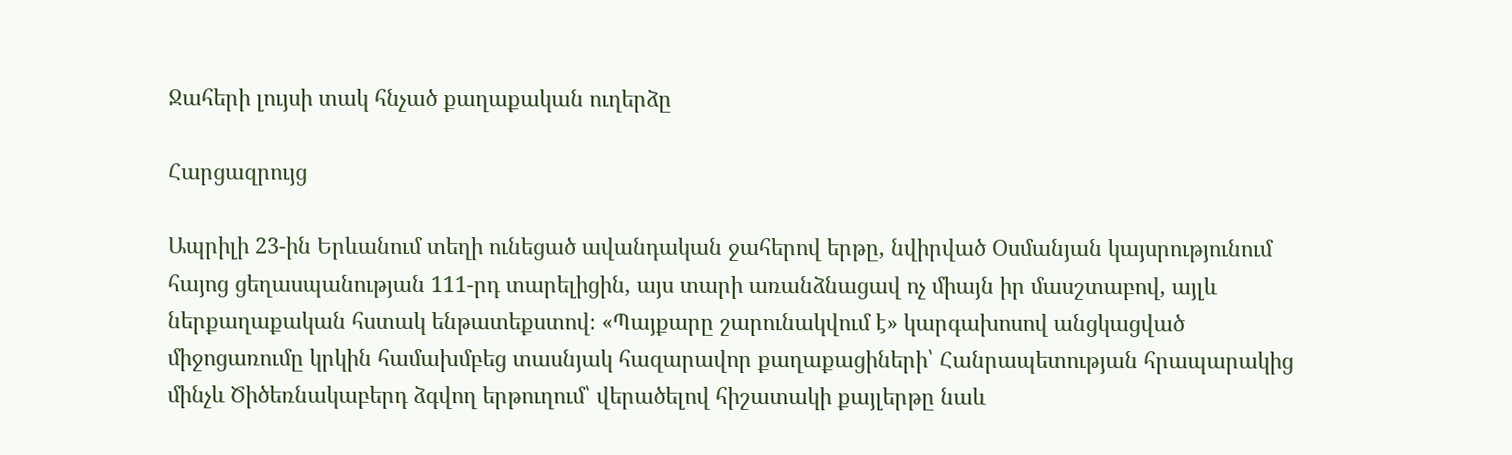Ջահերի լույսի տակ հնչած քաղաքական ուղերձը

Հարցազրույց

Ապրիլի 23-ին Երևանում տեղի ունեցած ավանդական ջահերով երթը, նվիրված Օսմանյան կայսրությունում հայոց ցեղասպանության 111-րդ տարելիցին, այս տարի առանձնացավ ոչ միայն իր մասշտաբով, այլև ներքաղաքական հստակ ենթատեքստով։ «Պայքարը շարունակվում է» կարգախոսով անցկացված միջոցառումը կրկին համախմբեց տասնյակ հազարավոր քաղաքացիների՝ Հանրապետության հրապարակից մինչև Ծիծեռնակաբերդ ձգվող երթուղում՝ վերածելով հիշատակի քայլերթը նաև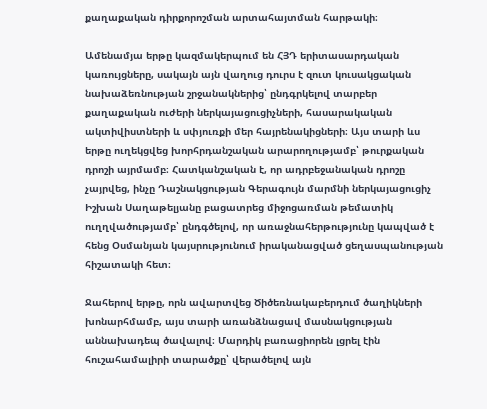քաղաքական դիրքորոշման արտահայտման հարթակի։

Ամենամյա երթը կազմակերպում են ՀՅԴ երիտասարդական կառույցները, սակայն այն վաղուց դուրս է զուտ կուսակցական նախաձեռնության շրջանակներից՝ ընդգրկելով տարբեր քաղաքական ուժերի ներկայացուցիչների, հասարակական ակտիվիստների և սփյուռքի մեր հայրենակիցների։ Այս տարի ևս երթը ուղեկցվեց խորհրդանշական արարողությամբ՝ թուրքական դրոշի այրմամբ։ Հատկանշական է, որ ադրբեջանական դրոշը չայրվեց, ինչը Դաշնակցության Գերագույն մարմնի ներկայացուցիչ Իշխան Սաղաթելյանը բացատրեց միջոցառման թեմատիկ ուղղվածությամբ՝ ընդգծելով, որ առաջնահերթությունը կապված է հենց Օսմանյան կայսրությունում իրականացված ցեղասպանության հիշատակի հետ։

Ջահերով երթը, որն ավարտվեց Ծիծեռնակաբերդում ծաղիկների խոնարհմամբ, այս տարի առանձնացավ մասնակցության աննախադեպ ծավալով։ Մարդիկ բառացիորեն լցրել էին հուշահամալիրի տարածքը՝ վերածելով այն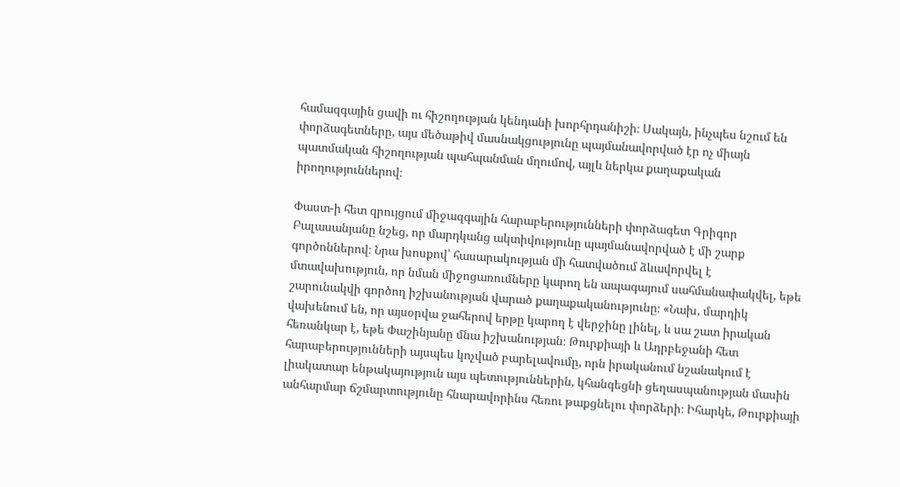համազգային ցավի ու հիշողության կենդանի խորհրդանիշի։ Սակայն, ինչպես նշում են փորձագետները, այս մեծաթիվ մասնակցությունը պայմանավորված էր ոչ միայն պատմական հիշողության պահպանման մղումով, այլև ներկա քաղաքական իրողություններով։

Փաստ-ի հետ զրույցում միջազգային հարաբերությունների փորձագետ Գրիգոր Բալասանյանը նշեց, որ մարդկանց ակտիվությունը պայմանավորված է մի շարք գործոններով։ Նրա խոսքով՝ հասարակության մի հատվածում ձևավորվել է մտավախություն, որ նման միջոցառումները կարող են ապագայում սահմանափակվել, եթե շարունակվի գործող իշխանության վարած քաղաքականությունը։ «Նախ, մարդիկ վախենում են, որ այսօրվա ջահերով երթը կարող է վերջինը լինել, և սա շատ իրական հեռանկար է, եթե Փաշինյանը մնա իշխանության։ Թուրքիայի և Ադրբեջանի հետ հարաբերությունների այսպես կոչված բարելավումը, որն իրականում նշանակում է լիակատար ենթակայություն այս պետություններին, կհանգեցնի ցեղասպանության մասին անհարմար ճշմարտությունը հնարավորինս հեռու թաքցնելու փորձերի։ Իհարկե, Թուրքիայի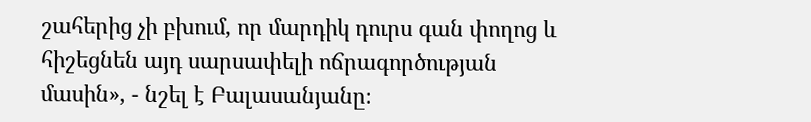շահերից չի բխում, որ մարդիկ դուրս գան փողոց և հիշեցնեն այդ սարսափելի ոճրագործության մասին», - նշել է Բալասանյանը։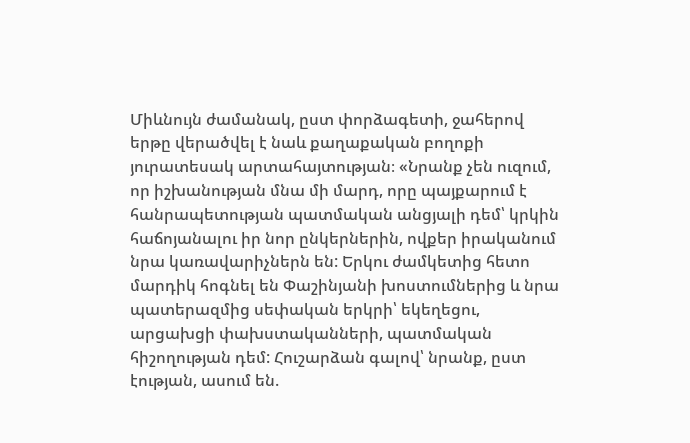Միևնույն ժամանակ, ըստ փորձագետի, ջահերով երթը վերածվել է նաև քաղաքական բողոքի յուրատեսակ արտահայտության։ «Նրանք չեն ուզում, որ իշխանության մնա մի մարդ, որը պայքարում է հանրապետության պատմական անցյալի դեմ՝ կրկին հաճոյանալու իր նոր ընկերներին, ովքեր իրականում նրա կառավարիչներն են: Երկու ժամկետից հետո մարդիկ հոգնել են Փաշինյանի խոստումներից և նրա պատերազմից սեփական երկրի՝ եկեղեցու, արցախցի փախստականների, պատմական հիշողության դեմ: Հուշարձան գալով՝ նրանք, ըստ էության, ասում են.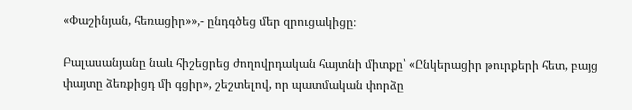«Փաշինյան, հեռացիր»»,- ընդգծեց մեր զրուցակիցը։

Բալասանյանը նաև հիշեցրեց ժողովրդական հայտնի միտքը՝ «Ընկերացիր թուրքերի հետ, բայց փայտը ձեռքիցդ մի գցիր», շեշտելով, որ պատմական փորձը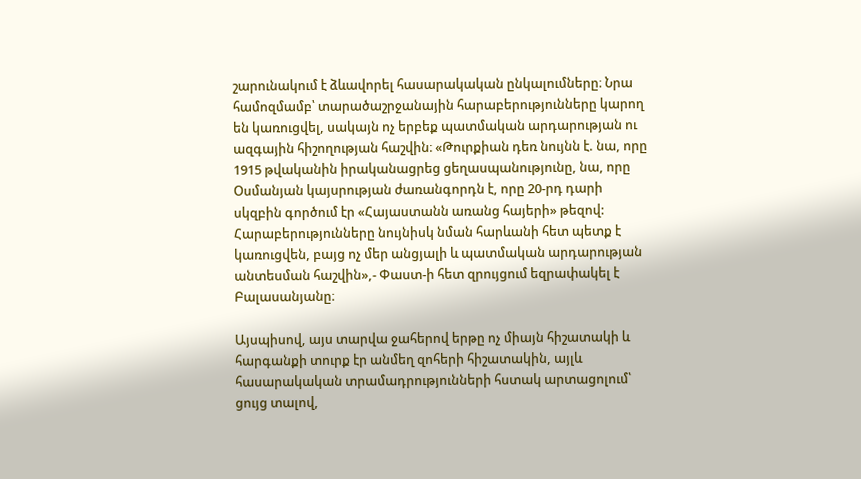շարունակում է ձևավորել հասարակական ընկալումները։ Նրա համոզմամբ՝ տարածաշրջանային հարաբերությունները կարող են կառուցվել, սակայն ոչ երբեք պատմական արդարության ու ազգային հիշողության հաշվին։ «Թուրքիան դեռ նույնն է. նա, որը 1915 թվականին իրականացրեց ցեղասպանությունը, նա, որը Օսմանյան կայսրության ժառանգորդն է, որը 20-րդ դարի սկզբին գործում էր «Հայաստանն առանց հայերի» թեզով: Հարաբերությունները նույնիսկ նման հարևանի հետ պետք է կառուցվեն, բայց ոչ մեր անցյալի և պատմական արդարության անտեսման հաշվին»,- Փաստ-ի հետ զրույցում եզրափակել է Բալասանյանը։

Այսպիսով, այս տարվա ջահերով երթը ոչ միայն հիշատակի և հարգանքի տուրք էր անմեղ զոհերի հիշատակին, այլև հասարակական տրամադրությունների հստակ արտացոլում՝ ցույց տալով,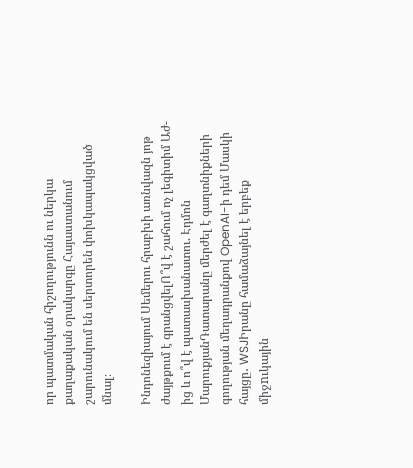որ պատմական հիշողությունն ու ներկա քաղաքական օրակարգը Հայաստանում շարունակում են սերտորեն փոխկապակցված մնալ։

Ինդոնեզիայում Սեմերու հրաբխի առնվազն յոթ ժայթքում է գրանցվելՈ՞վ է շահում ոչ լեգիտիմ Աժ-ից և ո՞վ է պատասխանատու. Էդմոն ՄարուքյանԴատարանը մերժել է գաղտնիքների գողության մեղադրանքով OpenAI-ի դեմ Մասկի հայցը․ WSJԻրանը համաձայնել է երբեք միջnւկային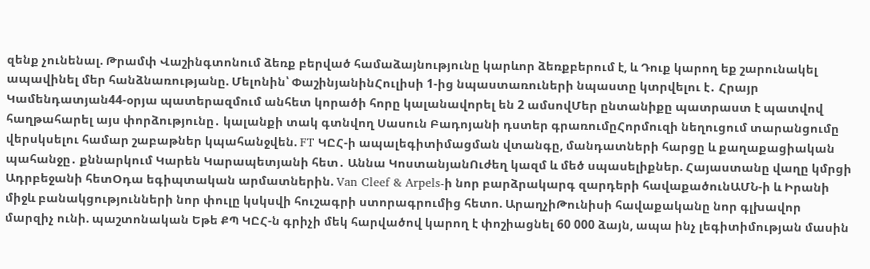զենք չունենալ. Թրամփ Վաշինգտոնում ձեռք բերված համաձայնությունը կարևոր ձեռքբերում է, և Դուք կարող եք շարունակել ապավինել մեր հանձնառությանը. Մելոնին՝ ՓաշինյանինՀուլիսի 1-ից նպաստառուների նպաստը կտրվելու է․ Հրայր Կամենդատյան44-օրյա պատերազմում անհետ կորածի հորը կալանավորել են 2 ամսովՄեր ընտանիքը պատրաստ է պատվով հաղթահարել այս փորձությունը․ կալանքի տակ գտնվող Սասուն Բադոյանի դստեր գրառումըՀորմուզի նեղուցում տարանցումը վերսկսելու համար շաբաթներ կպահանջվեն. FT ԿԸՀ-ի ապալեգիտիմացման վտանգը, մանդատների հարցը և քաղաքացիական պահանջը․ քննարկում Կարեն Կարապետյանի հետ․ Աննա ԿոստանյանՈւժեղ կազմ և մեծ սպասելիքներ. Հայաստանը վաղը կմրցի Ադրբեջանի հետՕդա եգիպտական արմատներին. Van Cleef & Arpels-ի նոր բարձրակարգ զարդերի հավաքածունԱՄՆ-ի և Իրանի միջև բանակցությունների նոր փուլը կսկսվի հուշագրի ստորագրումից հետո. ԱրաղչիԹունիսի հավաքականը նոր գլխավոր մարզիչ ունի. պաշտոնական Եթե ՔՊ ԿԸՀ-ն գրիչի մեկ հարվածով կարող է փոշիացնել 60 000 ձայն, ապա ինչ լեգիտիմության մասին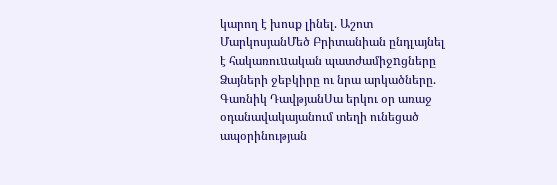կարող է խոսք լինել. Աշոտ ՄարկոսյանՄեծ Բրիտանիան ընդլայնել է հակառուuական պատժամիջnցները Ձայների ջեբկիրը ու նրա արկածները. Գառնիկ ԴավթյանՍա երկու օր առաջ օդանավակայանում տեղի ունեցած ապօրինության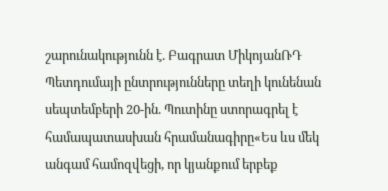շարունակությունն է. Բագրատ ՄիկոյանՌԴ Պետդումայի ընտրությունները տեղի կունենան սեպտեմբերի 20-ին. Պուտինը ստորագրել է համապատասխան հրամանագիրը«Ես ևս մեկ անգամ համոզվեցի, որ կյանքում երբեք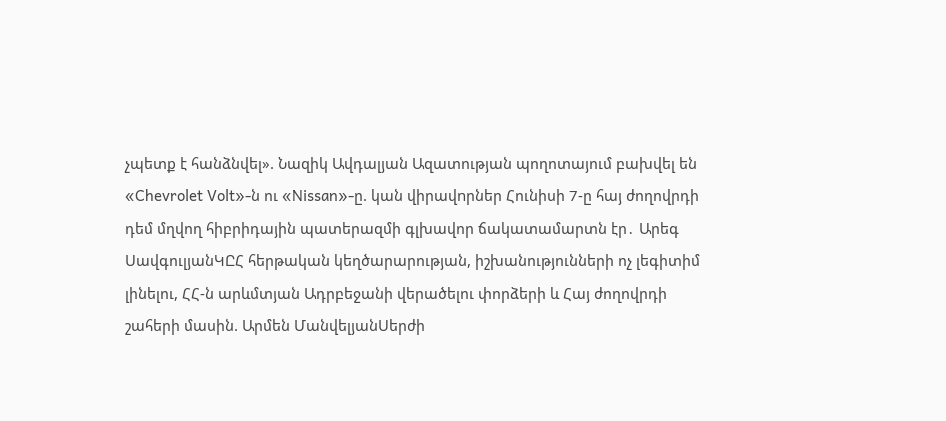չպետք է հանձնվել». Նազիկ Ավդալյան Ազատության պողոտայում բախվել են «Chevrolet Volt»-ն ու «Nissan»-ը. կան վիրավnրներ Հունիսի 7-ը հայ ժողովրդի դեմ մղվող հիբրիդային պատերազմի գլխավոր ճակատամարտն էր․ Արեգ ՍավգուլյանԿԸՀ հերթական կեղծարարության, իշխանությունների ոչ լեգիտիմ լինելու, ՀՀ-ն արևմտյան Ադրբեջանի վերածելու փորձերի և Հայ ժողովրդի շահերի մասին. Արմեն ՄանվելյանՍերժի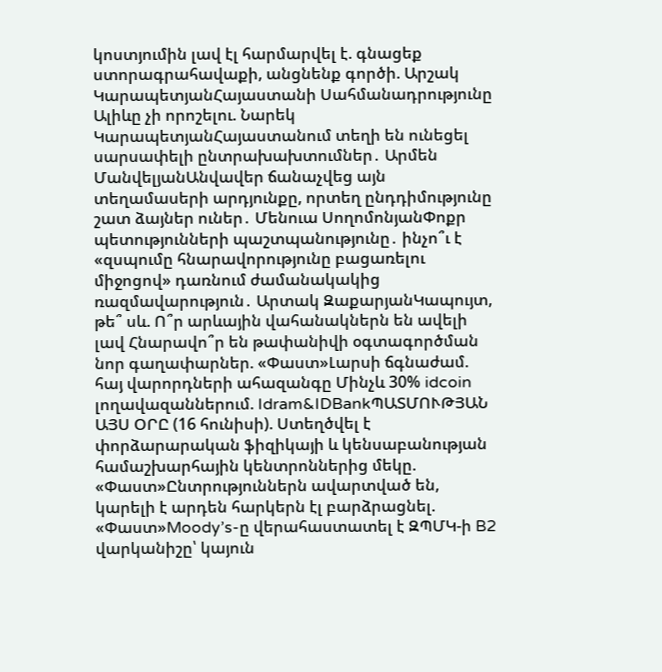կոստյումին լավ էլ հարմարվել է. գնացեք ստորագրահավաքի, անցնենք գործի. Արշակ ԿարապետյանՀայաստանի Սահմանադրությունը Ալիևը չի որոշելու. Նարեկ ԿարապետյանՀայաստանում տեղի են ունեցել սարսափելի ընտրախախտումներ․ Արմեն ՄանվելյանԱնվավեր ճանաչվեց այն տեղամասերի արդյունքը, որտեղ ընդդիմությունը շատ ձայներ ուներ․ Մենուա ՍողոմոնյանՓոքր պետությունների պաշտպանությունը․ ինչո՞ւ է «զսպումը հնարավորությունը բացառելու միջոցով» դառնում ժամանակակից ռազմավարություն․ Արտակ ԶաքարյանԿապույտ, թե՞ սև. Ո՞ր արևային վահանակներն են ավելի լավ Հնարավո՞ր են թափանիվի օգտագործման նոր գաղափարներ. «Փաստ»Լարսի ճգնաժամ. հայ վարորդների ահազանգը Մինչև 30% idcoin լողավազաններում. Idram&IDBankՊԱՏՄՈՒԹՅԱՆ ԱՅՍ ՕՐԸ (16 հունիսի). Ստեղծվել է փորձարարական ֆիզիկայի և կենսաբանության համաշխարհային կենտրոններից մեկը. «Փաստ»Ընտրություններն ավարտված են, կարելի է արդեն հարկերն էլ բարձրացնել. «Փաստ»Moody’s-ը վերահաստատել է ԶՊՄԿ-ի B2 վարկանիշը՝ կայուն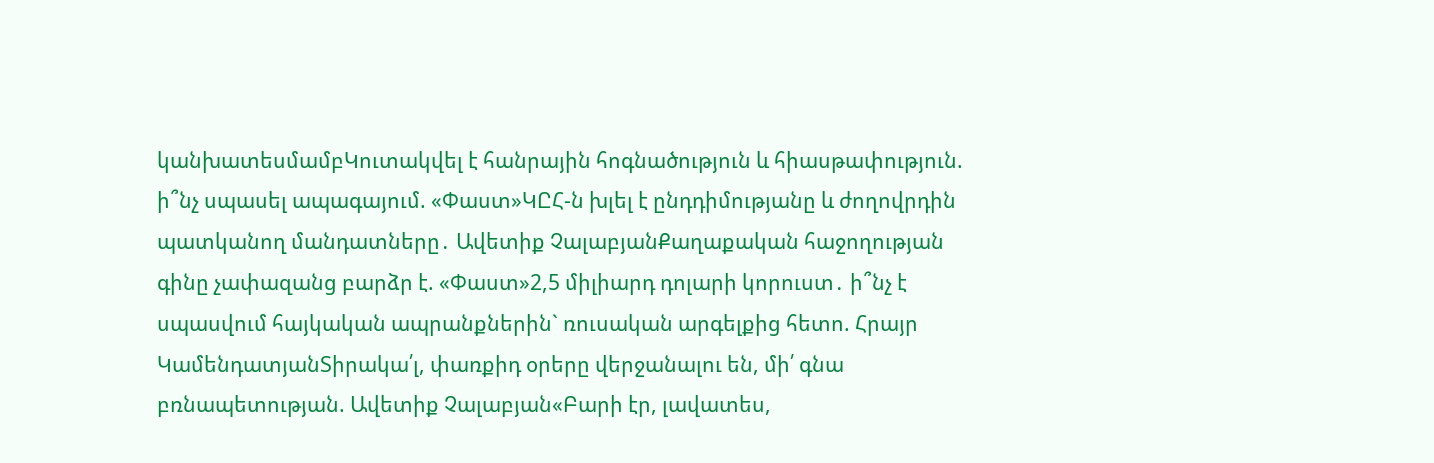կանխատեսմամբԿուտակվել է հանրային հոգնածություն և հիասթափություն. ի՞նչ սպասել ապագայում. «Փաստ»ԿԸՀ-ն խլել է ընդդիմությանը և ժողովրդին պատկանող մանդատները․ Ավետիք ՉալաբյանՔաղաքական հաջողության գինը չափազանց բարձր է. «Փաստ»2,5 միլիարդ դոլարի կորուստ․ ի՞նչ է սպասվում հայկական ապրանքներին` ռուսական արգելքից հետո. Հրայր ԿամենդատյանՏիրակա՛լ, փառքիդ օրերը վերջանալու են, մի՛ գնա բռնապետության. Ավետիք Չալաբյան«Բարի էր, լավատես,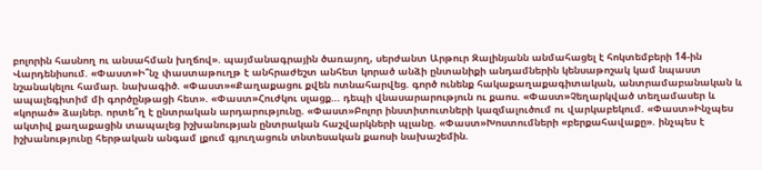բոլորին հասնող ու անսահման խղճով». պայմանագրային ծառայող, սերժանտ Արթուր Զալինյանն անմահացել է հոկտեմբերի 14-ին Վարդենիսում. «Փաստ»Ի՞նչ փաստաթուղթ է անհրաժեշտ անհետ կորած անձի ընտանիքի անդամներին կենսաթոշակ կամ նպաստ նշանակելու համար. նախագիծ. «Փաստ»«Քաղաքացու քվեն ոտնահարվեց. գործ ունենք հակաքաղաքագիտական, անտրամաբանական և ապալեգիտիմ մի գործընթացի հետ». «Փաստ»Հուժկու սլացք... դեպի վնասարարություն ու քաոս. «Փաստ»Չեղարկված տեղամասեր և «կորած» ձայներ. որտե՞ղ է ընտրական արդարությունը. «Փաստ»Բոլոր ինստիտուտների կազմալուծում ու վարկաբեկում. «Փաստ»Ինչպես ակտիվ քաղաքացին տապալեց իշխանության ընտրական հաշվարկների պլանը. «Փաստ»Խոստումների «բերքահավաքը». ինչպես է իշխանությունը հերթական անգամ լքում գյուղացուն տնտեսական քաոսի նախաշեմին.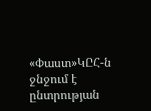«Փաստ»ԿԸՀ-ն ջնջում է ընտրության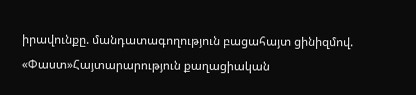իրավունքը. մանդատագողություն բացահայտ ցինիզմով. «Փաստ»Հայտարարություն քաղացիական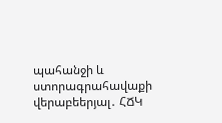պահանջի և ստորագրահավաքի վերաբեերյալ․ ՀՃԿ